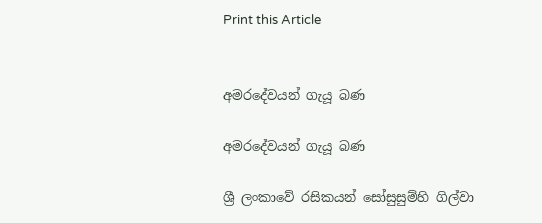Print this Article


අමරදේවයන් ගැයූ බණ

අමරදේවයන් ගැයූ බණ

ශ්‍රී ලංකාවේ රසිකයන් සෝසුසුම්හි ගිල්වා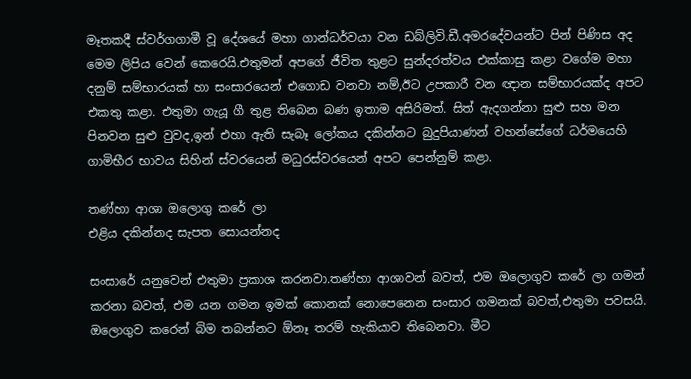මෑතකදී ස්වර්ගගාමී වූ දේශයේ මහා ගාන්ධර්වයා වන ඩබ්ලිවි.ඩී.අමරදේවයන්ට පින් පිණිස අද මෙම ලිපිය වෙන් කෙරෙයි.එතුමන් අපගේ ජීවිත තුළට සුන්දරත්වය එක්කාසු කළා වගේම මහා දනුම් සම්භාරයක් හා සංසාරයෙන් එගොඩ වනවා නම්,ඊට උපකාරී වන ඥාන සම්භාරයක්ද අපට එකතු කළා. එතුමා ගැයූ ගී තුළ තිබෙන බණ ඉතාම අසිරිමත්. සිත් ඇදගන්නා සුළු සහ මන පිනවන සුළු වුවද,ඉන් එහා ඇති සැබෑ ලෝකය දකින්නට බුදුපියාණන් වහන්සේගේ ධර්මයෙහි ගාමිභීර භාවය සිහින් ස්වරයෙන් මධුරස්වරයෙන් අපට පෙන්නුම් කළා.

තණ්හා ආශා ඔලොගු කරේ ලා
එළිය දකින්නද සැපත සොයන්නද

සංසාරේ යනුවෙන් එතුමා ප්‍රකාශ කරනවා.තණ්හා ආශාවන් බවත්, එම ඔලොගුව කරේ ලා ගමන් කරනා බවත්, එම යන ගමන ඉමක් කොනක් නොපෙනෙන සංසාර ගමනක් බවත්,එතුමා පවසයි. ඔලොගුව කරෙන් බිම තබන්නට ඕනෑ තරම් හැකියාව තිබෙනවා. මීට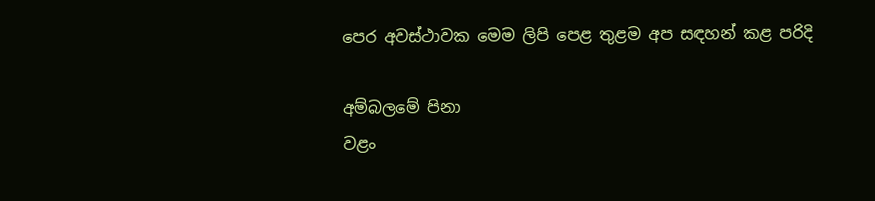පෙර අවස්ථාවක මෙම ලිපි පෙළ තුළම අප සඳහන් කළ පරිදි

අම්බලමේ පිනා
වළං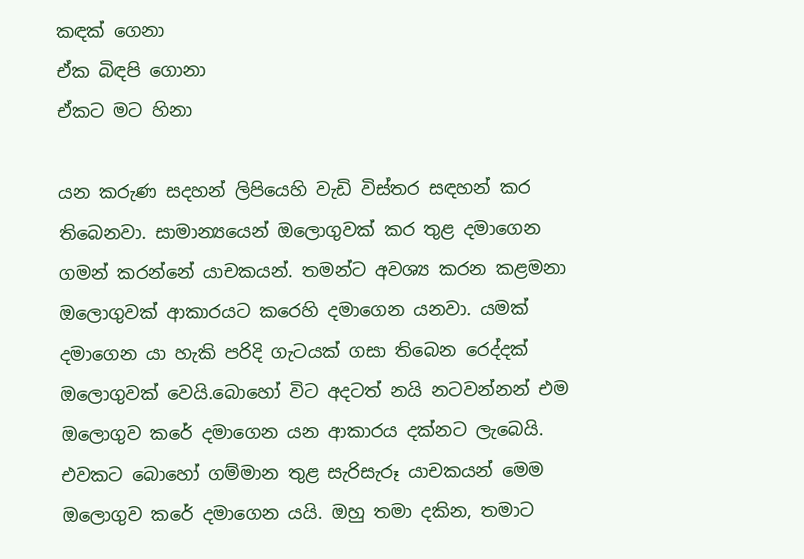කඳක් ගෙනා
ඒක බිඳපි ගොනා
ඒකට මට හිනා

යන කරුණ සදහන් ලිපියෙහි වැඩි විස්තර සඳහන් කර තිබෙනවා. සාමාන්‍යයෙන් ඔලොගුවක් කර තුළ දමාගෙන ගමන් කරන්නේ යාචකයන්. තමන්ට අවශ්‍ය කරන කළමනා ඔලොගුවක් ආකාරයට කරෙහි දමාගෙන යනවා. යමක් දමාගෙන යා හැකි පරිදි ගැටයක් ගසා තිබෙන රෙද්දක් ඔලොගුවක් වෙයි.බොහෝ විට අදටත් නයි නටවන්නන් එම ඔලොගුව කරේ දමාගෙන යන ආකාරය දක්නට ලැබෙයි. එවකට බොහෝ ගම්මාන තුළ සැරිසැරූ යාචකයන් මෙම ඔලොගුව කරේ දමාගෙන යයි. ඔහු තමා දකින, තමාට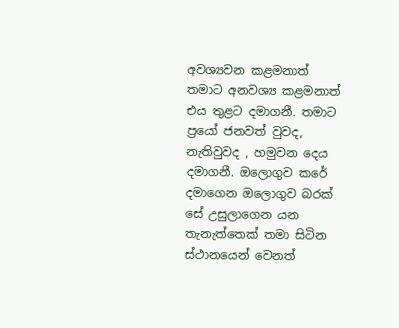අවශ්‍යවන කළමනාත් තමාට අනවශ්‍ය කළමනාත් එය තුළට දමාගනී. තමාට ප්‍රයෝ ජනවත් වුවද, නැතිවුවද , හමුවන දෙය දමාගනී. ඔලොගුව කරේ දමාගෙන ඔලොගුව බරක් සේ උසුලාගෙන යන තැනැත්තෙක් තමා සිටින ස්ථානයෙන් වෙනත්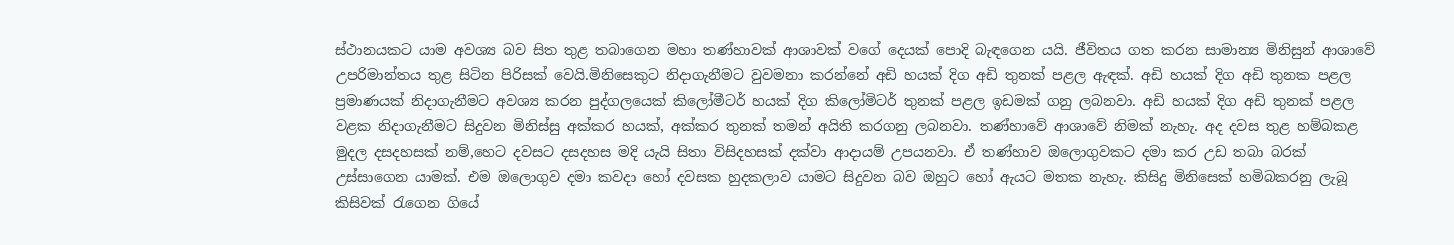ස්ථානයකට යාම අවශ්‍ය බව සිත තුළ තබාගෙන මහා තණ්හාවක් ආශාවක් වගේ දෙයක් පොදි බැඳගෙන යයි. ජීවිතය ගත කරන සාමාන්‍ය මිනිසුන් ආශාවේ උපරිමාන්තය තුළ සිටින පිරිසක් වෙයි.මිනිසෙකුට නිදාගැනීමට වුවමනා කරන්නේ අඩි හයක් දිග අඩි තුනක් පළල ඇඳක්. අඩි හයක් දිග අඩි තුනක පළල ප්‍රමාණයක් නිදාගැනීමට අවශ්‍ය කරන පුද්ගලයෙක් කිලෝමීටර් හයක් දිග කිලෝමිටර් තුනක් පළල ඉඩමක් ගනු ලබනවා. අඩි හයක් දිග අඩි තුනක් පළල වළක නිදාගැනීමට සිදුවන මිනිස්සු අක්කර හයක්, අක්කර තුනක් තමන් අයිති කරගනු ලබනවා. තණ්හාවේ ආශාවේ නිමක් නැහැ. අද දවස තුළ හම්බකළ මුදල දසදහසක් නම්,හෙට දවසට දසදහස මදි යැයි සිතා විසිදහසක් දක්වා ආදායම් උපයනවා. ඒ තණ්හාව ඔලොගුවකට දමා කර උඩ තබා බරක් උස්සාගෙන යාමක්. එම ඔලොගුව දමා කවදා හෝ දවසක හුදකලාව යාමට සිදුවන බව ඔහුට හෝ ඇයට මතක නැහැ. කිසිදු මිනිසෙක් හමිබකරනු ලැබූ කිසිවක් රැගෙන ගියේ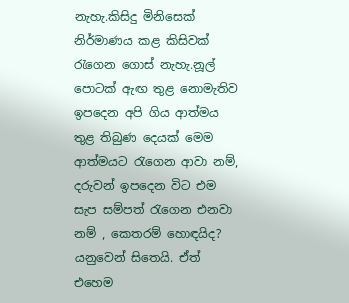නැහැ.කිසිදු මිනිසෙක් නිර්මාණය කළ කිසිවක් රැගෙන ගොස් නැහැ.නූල් පොටක් ඇඟ තුළ නොමැතිව ඉපදෙන අපි ගිය ආත්මය තුළ තිබුණ දෙයක් මෙම ආත්මයට රැගෙන ආවා නම්, දරුවන් ඉපදෙන විට එම සැප සම්පත් රැගෙන එනවා නම් , කෙතරම් හොඳයිද? යනුවෙන් සිතෙයි. ඒත් එහෙම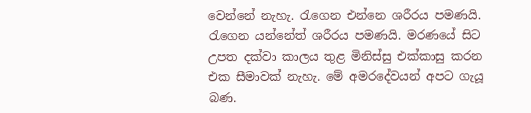වෙන්නේ නැහැ. රැගෙන එන්නෙ ශරීරය පමණයි. රැගෙන යන්නේත් ශරීරය පමණයි. මරණයේ සිට උපත දක්වා කාලය තුළ මිනිස්සු එක්කාසු කරන එක සීමාවක් නැහැ. මේ අමරදේවයන් අපට ගැයූ බණ.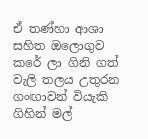ඒ තණ්හා ආශා සහිත ඔලොගුව කරේ ලා ගිනි ගත් වැලි තලය උතුරන ගංඟාවන් වියැකි ගිහින් මල්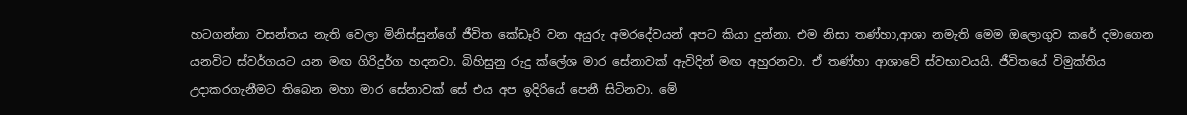හටගන්නා වසන්තය නැති වෙලා මිනිස්සුන්ගේ ජීවිත කේඩෑරි වන අයුරු අමරදේවයන් අපට කියා දුන්නා. එම නිසා තණ්හා,ආශා නමැති මෙම ඔලොගුව කරේ දමාගෙන යනවිට ස්වර්ගයට යන මඟ ගිරිදුර්ග හදනවා. බිහිසුනු රුදු ක්ලේශ මාර සේනාවක් ඇවිදින් මඟ අහුරනවා. ඒ තණ්හා ආශාවේ ස්වභාවයයි. ජීවිතයේ විමුක්තිය උදාකරගැනීමට තිබෙන මහා මාර සේනාවක් සේ එය අප ඉදිරියේ පෙනී සිටිනවා. මේ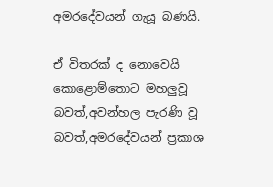අමරදේවයන් ගැයූ බණයි.

ඒ විතරක් ද නොවෙයි කොළොම්තොට මහලුවූ බවත්,අවන්හල පැරණි වූ බවත්,අමරදේවයන් ප්‍රකාශ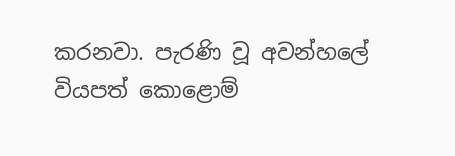කරනවා. පැරණි වූ අවන්හලේ වියපත් කොළොම්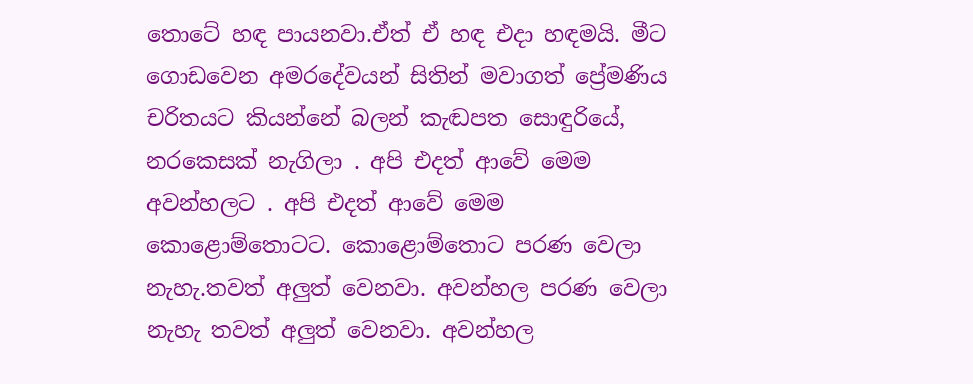තොටේ හඳ පායනවා.ඒත් ඒ හඳ එදා හඳමයි. මීට ගොඩවෙන අමරදේවයන් සිතින් මවාගත් ප්‍රේමණිය චරිතයට කියන්නේ බලන් කැඬපත සොඳුරියේ, නරකෙසක් නැගිලා . අපි එදත් ආවේ මෙම අවන්හලට . අපි එදත් ආවේ මෙම කොළොම්තොටට. කොළොම්තොට පරණ වෙලා නැහැ.තවත් අලුත් වෙනවා. අවන්හල පරණ වෙලා නැහැ තවත් අලුත් වෙනවා. අවන්හල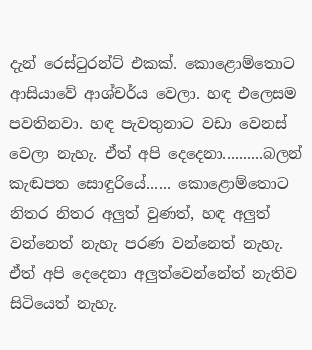දැන් රෙස්ටුරන්ට් එකක්. කොළොම්තොට ආසියාවේ ආශ්චර්ය වෙලා. හඳ එලෙසම පවතිනවා. හඳ පැවතුනාට වඩා වෙනස් වෙලා නැහැ. ඒත් අපි දෙදෙනා..........බලන් කැඬපත සොඳුරියේ...... කොළොම්තොට නිතර නිතර අලුත් වුණත්, හඳ අලුත් වන්නෙත් නැහැ පරණ වන්නෙත් නැහැ. ඒත් අපි දෙදෙනා අලුත්වෙන්නේත් නැතිව සිටියෙත් නැහැ.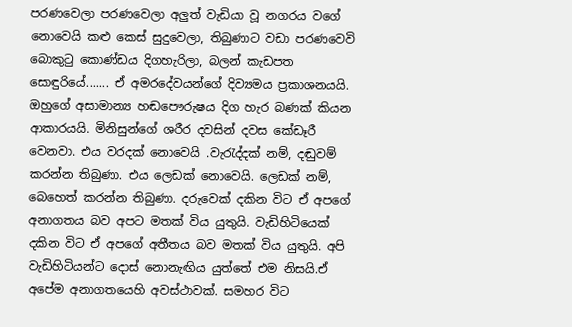පරණවෙලා පරණවෙලා අලුත් වැඩියා වූ නගරය වගේ නොවෙයි කළු කෙස් සුදුවෙලා, තිබුණාට වඩා පරණවෙවි බොකුටු කොණ්ඩය දිගහැරිලා, බලන් කැඩපත සොඳුරියේ....... ඒ අමරදේවයන්ගේ දිව්‍යමය ප්‍රකාශනයයි. ඔහුගේ අසාමාන්‍ය හඬපෞරුෂය දිග හැර බණක් කියන ආකාරයයි. මිනිසුන්ගේ ශරීර දවසින් දවස කේඩෑරී වෙනවා. එය වරදක් නොවෙයි .වැරැද්දක් නම්, දඬුවම් කරන්න තිබුණා. එය ලෙඩක් නොවෙයි. ලෙඩක් නම්, බෙහෙත් කරන්න තිබුණා. දරුවෙක් දකින විට ඒ අපගේ අනාගතය බව අපට මතක් විය යුතුයි. වැඩිහිටියෙක් දකින විට ඒ අපගේ අතීතය බව මතක් විය යුතුයි. අපි වැඩිහිටියන්ට දොස් නොනැඟිය යුත්තේ එම නිසයි.ඒ අපේම අනාගතයෙහි අවස්ථාවක්. සමහර විට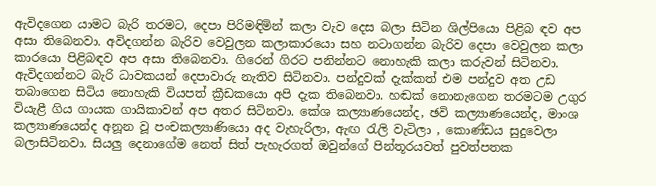ඇවිදගෙන යාමට බැරි තරමට, දෙපා පිරිමඳිමින් කලා වැව දෙස බලා සිටින ශිල්පියො පිළිබ ඳව අප අසා තිබෙනවා. අවිදගන්න බැරිව වෙවුලන කලාකාරයො සහ නටාගන්න බැරිව දෙපා වෙවුලන කලා කාරයො පිළිබඳව අප අසා තිබෙනවා. ගිරෙන් ගිරට පනින්නට නොහැකි කලා කරුවන් සිටිනවා. ඇවිදගන්නට බැරි ධාවකයන් දෙපාවාරු නැතිව සිටිනවා. පන්දුවක් දැක්කත් එම පන්දුව අත උඩ තබාගෙන සිටිය නොහැකි වියපත් ක්‍රීඩකයො අපි දැක තිබෙනවා. හඬක් නොනැගෙන තරමටම උගුර වියැළී ගිය ගායක ගායිකාවන් අප අතර සිටිනවා. කේශ කල්‍යාණයෙන්ද, ඡවි කල්‍යාණයෙන්ද, මාංශ කල්‍යාණයෙන්ද අනූන වූ පංචකල්‍යාණියො අද වැහැරිලා, ඇඟ රැලි වැටිලා , කොණ්ඩය සුදුවෙලා බලාසිටිනවා. සියලු දෙනාගේම නෙත් සිත් පැහැරගත් ඔවුන්ගේ පින්තූරයවත් පුවත්පතක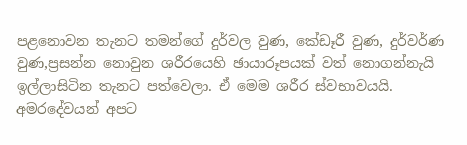පළනොවන තැනට තමන්ගේ දුර්වල වුණ, කේඩෑරී වුණ, දුර්වර්ණ වුණ,ප්‍රසන්න නොවුන ශරීරයෙහි ඡායාරූපයක් වත් නොගන්නැයි ඉල්ලාසිටින තැනට පත්වෙලා. ඒ මෙම ශරීර ස්වභාවයයි. අමරදේවයන් අපට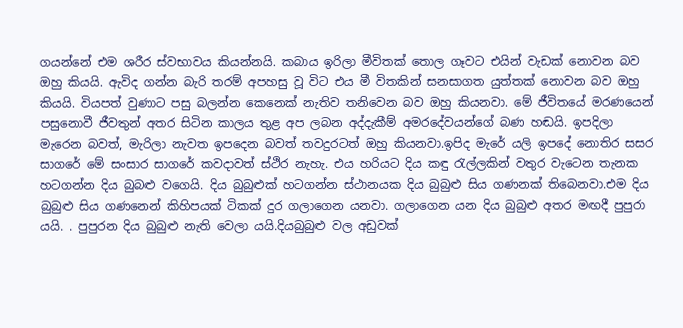ගයන්නේ එම ශරීර ස්වභාවය කියන්නයි. කබාය ඉරිලා මීවිතක් තොල ගෑවට එයින් වැඩක් නොවන බව ඔහු කියයි. ඇවිද ගන්න බැරි තරම් අපහසු වූ විට එය මී විතකින් සනසාගත යුත්තක් නොවන බව ඔහු කියයි. වියපත් වුණාට පසු බලන්න කෙනෙක් නැතිව තනිවෙන බව ඔහු කියනවා. මේ ජීවිතයේ මරණයෙන් පසුනොවී ජීවතුන් අතර සිටින කාලය තුළ අප ලබන අද්දැකීම් අමරදේවයන්ගේ බණ හඬයි. ඉපදිලා මැරෙන බවත්, මැරිලා නැවත ඉපදෙන බවත් තවදුරටත් ඔහු කියනවා.ඉපිද මැරේ යලි ඉපදේ නොතිර සසර සාගරේ මේ සංසාර සාගරේ කවදාවත් ස්ථිර නැහැ. එය හරියට දිය කඳු රැල්ලකින් වතුර වැටෙන තැනක හටගන්න දිය බුබළු වගෙයි. දිය බුබුළුක් හටගන්න ස්ථානයක දිය බුබුළු සිය ගණනක් තිබෙනවා.එම දිය බුබුළු සිය ගණනෙන් කිහිපයක් ටිකක් දුර ගලාගෙන යනවා. ගලාගෙන යන දිය බුබුළු අතර මඟදී පුපුරා යයි. . පුපුරන දිය බුබුළු නැති වෙලා යයි.දියබුබුළු වල අඩුවක්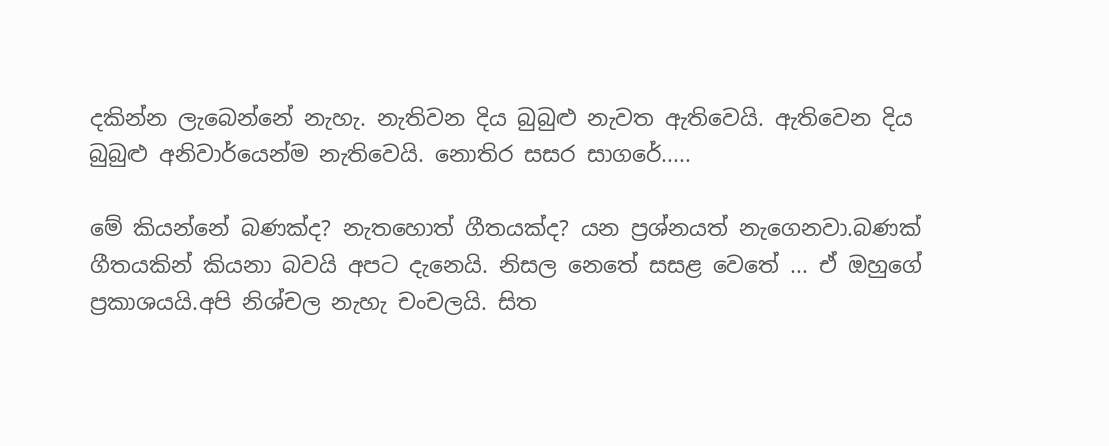දකින්න ලැබෙන්නේ නැහැ. නැතිවන දිය බුබුළු නැවත ඇතිවෙයි. ඇතිවෙන දිය බුබුළු අනිවාර්යෙන්ම නැතිවෙයි. නොතිර සසර සාගරේ.....

මේ කියන්නේ බණක්ද? නැතහොත් ගීතයක්ද? යන ප්‍රශ්නයත් නැගෙනවා.බණක් ගීතයකින් කියනා බවයි අපට දැනෙයි. නිසල නෙතේ සසළ වෙතේ ... ඒ ඔහුගේ ප්‍රකාශයයි.අපි නිශ්චල නැහැ චංචලයි. සිත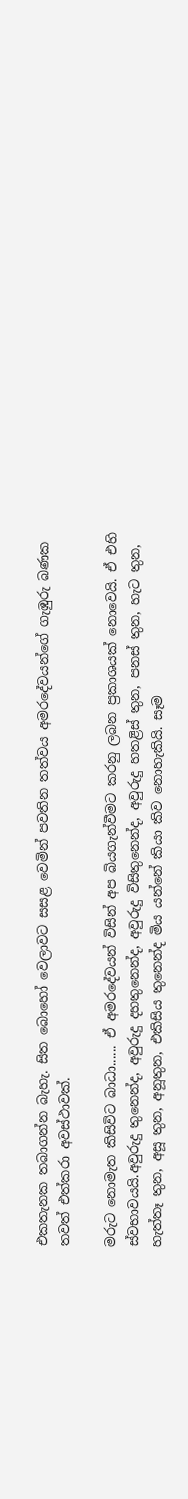එකතැනක තබාගන්න බැහැ. සිත බොහෝ වෙලාවට සසළ වෙමින් පවතින තත්වය අමරදේවයන්ගේ ගැඹුරු බණක තවත් එත්කරා අවස්ථාවක්.

මරුට නොමැත කිසිවිට බාධා...... ඒ අමරදේවයන් විසින් අප බියගැන්වීමට කරනු ලබන ප්‍රකාශයක් නොවෙයි. ඒ එහි ස්වභාවයයි.අවුරුදු තුනෙන්ද, අවුරුදු දහතුනෙන්ද, අවුරුදු විසිතුනෙන්ද, අවුරුදු හතළිස් තුන, පනස් තුන, හැට තුන, හැත්තෑ තුන, අසූ තුන, අනූතුන, එකිසිය තුනෙන්ද මිය යන්නේ කියා කිව නොහැකියි. සෑම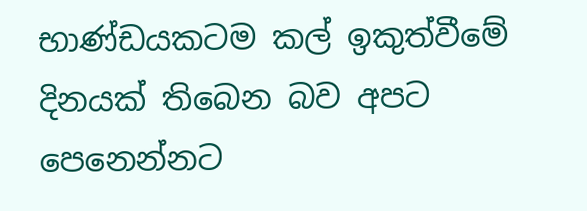භාණ්ඩයකටම කල් ඉකුත්වීමේ දිනයක් තිබෙන බව අපට පෙනෙන්නට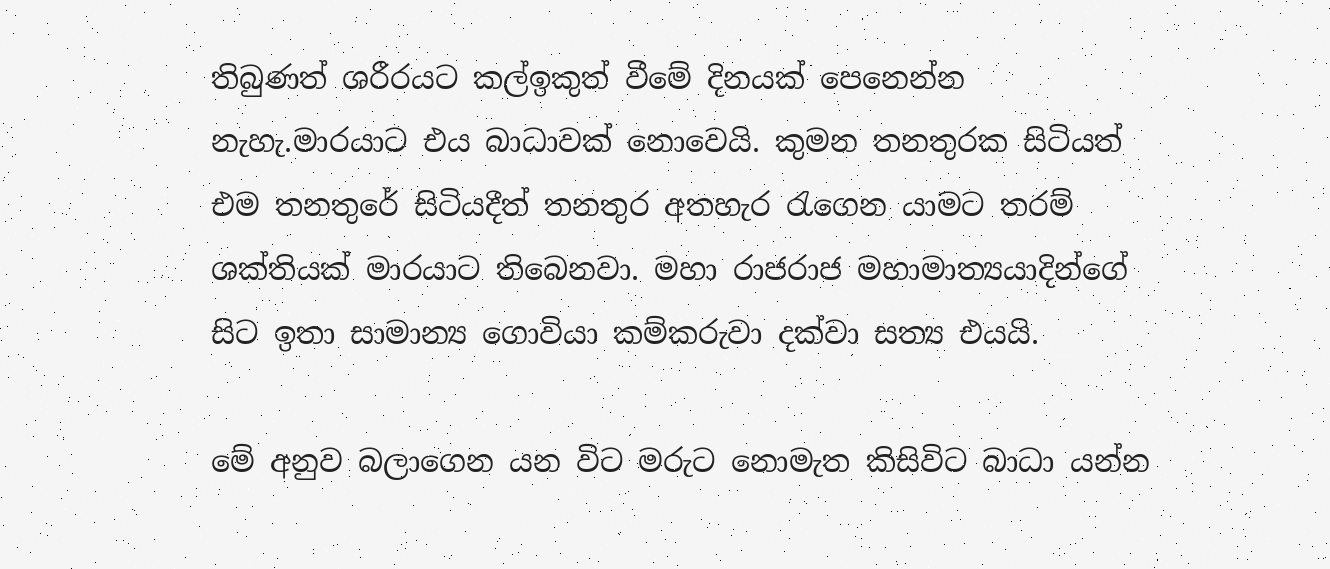තිබුණත් ශරීරයට කල්ඉකුත් වීමේ දිනයක් පෙනෙන්න නැහැ.මාරයාට එය බාධාවක් නොවෙයි. කුමන තනතුරක සිටියත් එම තනතුරේ සිටියදීත් තනතුර අතහැර රැගෙන යාමට තරම් ශක්තියක් මාරයාට තිබෙනවා. මහා රාජරාජ මහාමාත්‍යයාදින්ගේ සිට ඉතා සාමාන්‍ය ගොවියා කම්කරුවා දක්වා සත්‍ය එයයි.

මේ අනුව බලාගෙන යන විට මරුට නොමැත කිසිවිට බාධා යන්න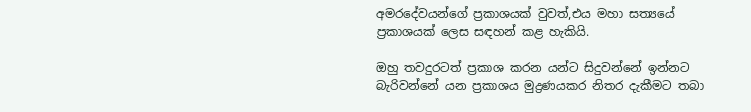අමරදේවයන්ගේ ප්‍රකාශයක් වුවත්,එය මහා සත්‍යයේ ප්‍රකාශයක් ලෙස සඳහන් කළ හැකියි.

ඔහු තවදුරටත් ප්‍රකාශ කරන යන්ට සිදුවන්නේ ඉන්නට බැරිවන්නේ යන ප්‍රකාශය මුද්‍රණයකර නිතර දැකීමට තබා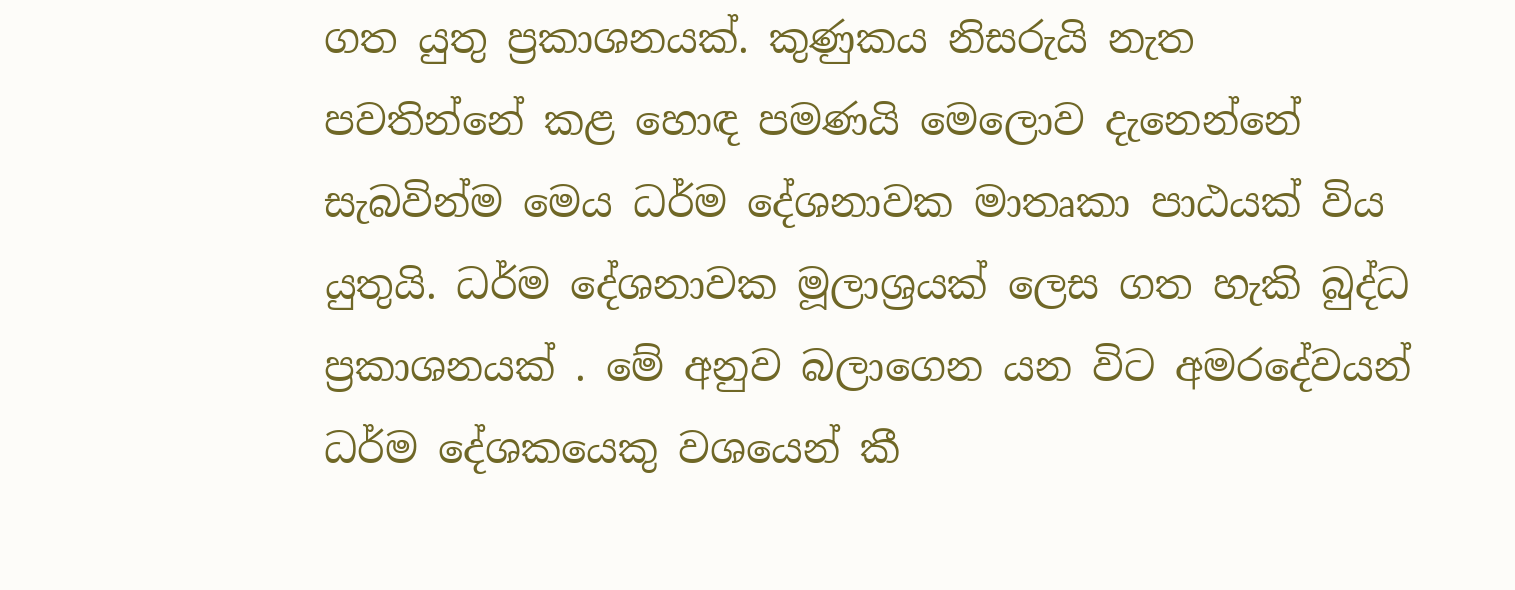ගත යුතු ප්‍රකාශනයක්. කුණුකය නිසරුයි නැත පවතින්නේ කළ හොඳ පමණයි මෙලොව දැනෙන්නේ සැබවින්ම මෙය ධර්ම දේශනාවක මාතෘකා පාඨයක් විය යුතුයි. ධර්ම දේශනාවක මූලාශ්‍රයක් ලෙස ගත හැකි බුද්ධ ප්‍රකාශනයක් . මේ අනුව බලාගෙන යන විට අමරදේවයන් ධර්ම දේශකයෙකු වශයෙන් කී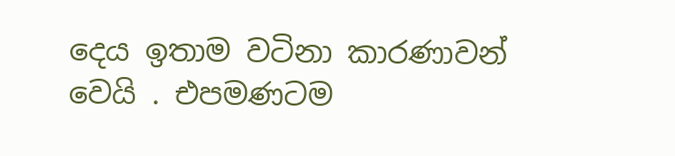දෙය ඉතාම වටිනා කාරණාවන් වෙයි . එපමණටම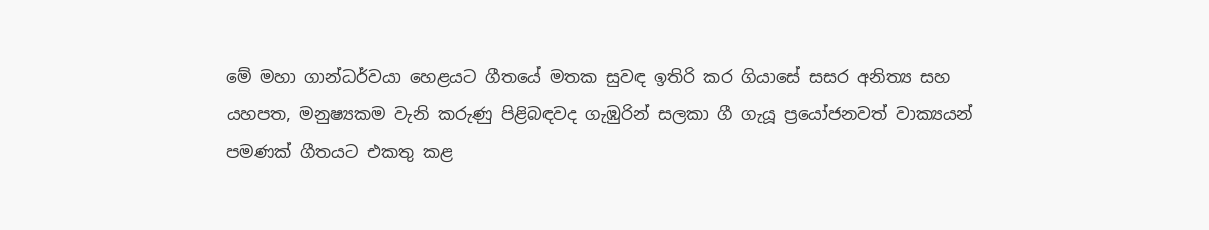මේ මහා ගාන්ධර්වයා හෙළයට ගීතයේ මතක සුවඳ ඉතිරි කර ගියාසේ සසර අනිත්‍ය සහ යහපත, මනුෂ්‍යකම වැනි කරුණු පිළිබඳවද ගැඹුරින් සලකා ගී ගැයූ ප්‍රයෝජනවත් වාක්‍යයන් පමණක් ගීතයට එකතු කළ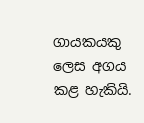ගායකයකු ලෙස අගය කළ හැකියි.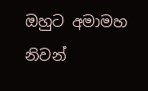ඔහුට අමාමහ නිවන්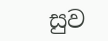සුව